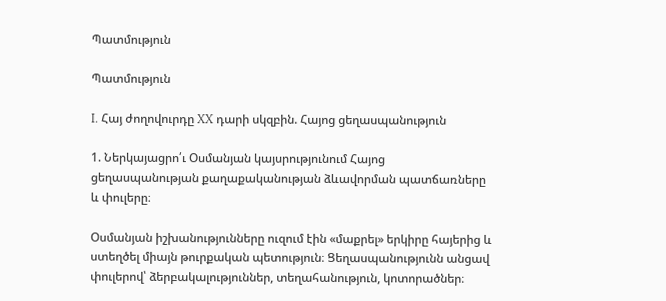Պատմություն

Պատմություն

I. Հայ ժողովուրդը XX դարի սկզբին. Հայոց ցեղասպանություն

1. Ներկայացրո՛ւ Օսմանյան կայսրությունում Հայոց ցեղասպանության քաղաքականության ձևավորման պատճառները և փուլերը։

Օսմանյան իշխանությունները ուզում էին «մաքրել» երկիրը հայերից և ստեղծել միայն թուրքական պետություն։ Ցեղասպանությունն անցավ փուլերով՝ ձերբակալություններ, տեղահանություն, կոտորածներ։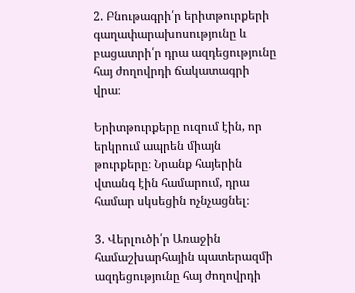2. Բնութագրի՛ր երիտթուրքերի գաղափարախոսությունը և բացատրի՛ր դրա ազդեցությունը հայ ժողովրդի ճակատագրի վրա։

Երիտթուրքերը ուզում էին, որ երկրում ապրեն միայն թուրքերը։ Նրանք հայերին վտանգ էին համարում, դրա համար սկսեցին ոչնչացնել։

3. Վերլուծի՛ր Առաջին համաշխարհային պատերազմի ազդեցությունը հայ ժողովրդի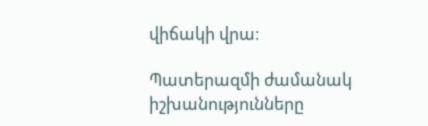վիճակի վրա։

Պատերազմի ժամանակ իշխանությունները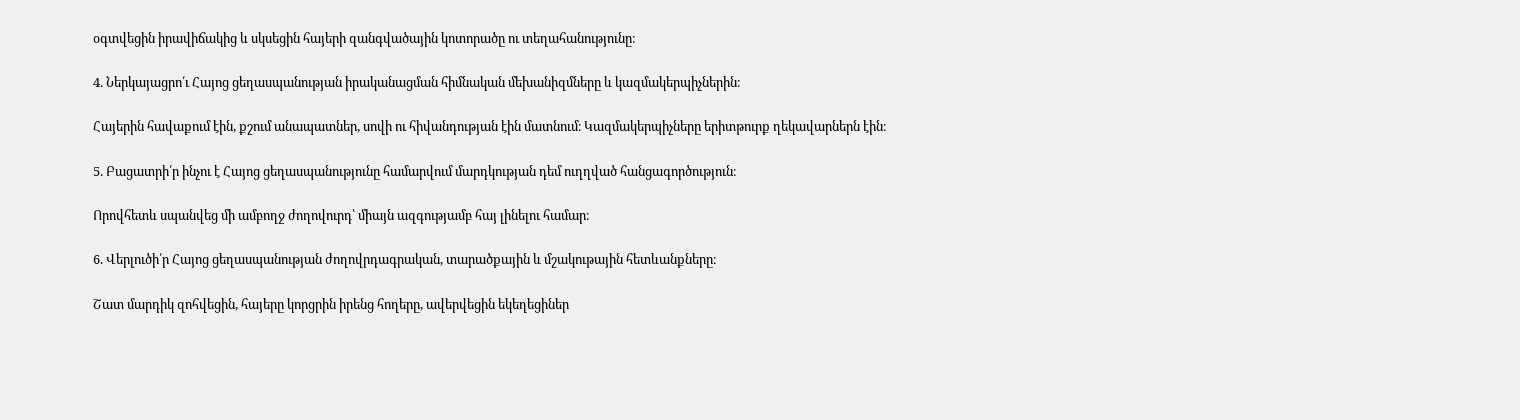օգտվեցին իրավիճակից և սկսեցին հայերի զանգվածային կոտորածը ու տեղահանությունը։

4. Ներկայացրո՛ւ Հայոց ցեղասպանության իրականացման հիմնական մեխանիզմները և կազմակերպիչներին։

Հայերին հավաքում էին, քշում անապատներ, սովի ու հիվանդության էին մատնում։ Կազմակերպիչները երիտթուրք ղեկավարներն էին։

5. Բացատրի՛ր ինչու է Հայոց ցեղասպանությունը համարվում մարդկության դեմ ուղղված հանցագործություն։

Որովհետև սպանվեց մի ամբողջ ժողովուրդ՝ միայն ազգությամբ հայ լինելու համար։

6. Վերլուծի՛ր Հայոց ցեղասպանության ժողովրդագրական, տարածքային և մշակութային հետևանքները։

Շատ մարդիկ զոհվեցին, հայերը կորցրին իրենց հողերը, ավերվեցին եկեղեցիներ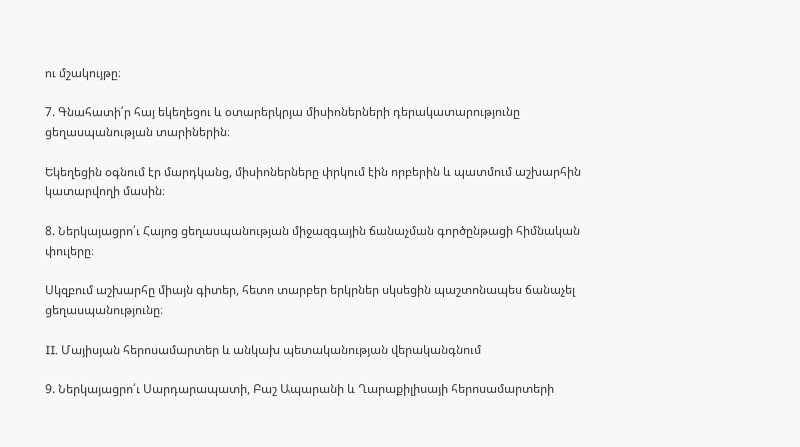ու մշակույթը։

7. Գնահատի՛ր հայ եկեղեցու և օտարերկրյա միսիոներների դերակատարությունը ցեղասպանության տարիներին։

Եկեղեցին օգնում էր մարդկանց, միսիոներները փրկում էին որբերին և պատմում աշխարհին կատարվողի մասին։

8. Ներկայացրո՛ւ Հայոց ցեղասպանության միջազգային ճանաչման գործընթացի հիմնական փուլերը։

Սկզբում աշխարհը միայն գիտեր, հետո տարբեր երկրներ սկսեցին պաշտոնապես ճանաչել ցեղասպանությունը։

II. Մայիսյան հերոսամարտեր և անկախ պետականության վերականգնում

9. Ներկայացրո՛ւ Սարդարապատի, Բաշ Ապարանի և Ղարաքիլիսայի հերոսամարտերի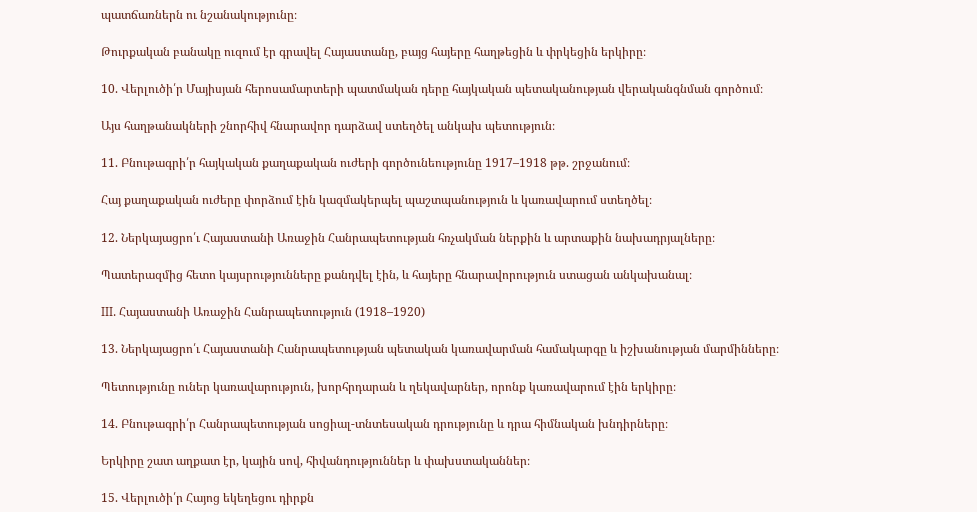պատճառներն ու նշանակությունը։

Թուրքական բանակը ուզում էր գրավել Հայաստանը, բայց հայերը հաղթեցին և փրկեցին երկիրը։

10. Վերլուծի՛ր Մայիսյան հերոսամարտերի պատմական դերը հայկական պետականության վերականգնման գործում։

Այս հաղթանակների շնորհիվ հնարավոր դարձավ ստեղծել անկախ պետություն։

11. Բնութագրի՛ր հայկական քաղաքական ուժերի գործունեությունը 1917–1918 թթ. շրջանում։

Հայ քաղաքական ուժերը փորձում էին կազմակերպել պաշտպանություն և կառավարում ստեղծել։

12. Ներկայացրո՛ւ Հայաստանի Առաջին Հանրապետության հռչակման ներքին և արտաքին նախադրյալները։

Պատերազմից հետո կայսրությունները քանդվել էին, և հայերը հնարավորություն ստացան անկախանալ։

III. Հայաստանի Առաջին Հանրապետություն (1918–1920)

13. Ներկայացրո՛ւ Հայաստանի Հանրապետության պետական կառավարման համակարգը և իշխանության մարմինները։

Պետությունը ուներ կառավարություն, խորհրդարան և ղեկավարներ, որոնք կառավարում էին երկիրը։

14. Բնութագրի՛ր Հանրապետության սոցիալ-տնտեսական դրությունը և դրա հիմնական խնդիրները։

Երկիրը շատ աղքատ էր, կային սով, հիվանդություններ և փախստականներ։

15. Վերլուծի՛ր Հայոց եկեղեցու դիրքն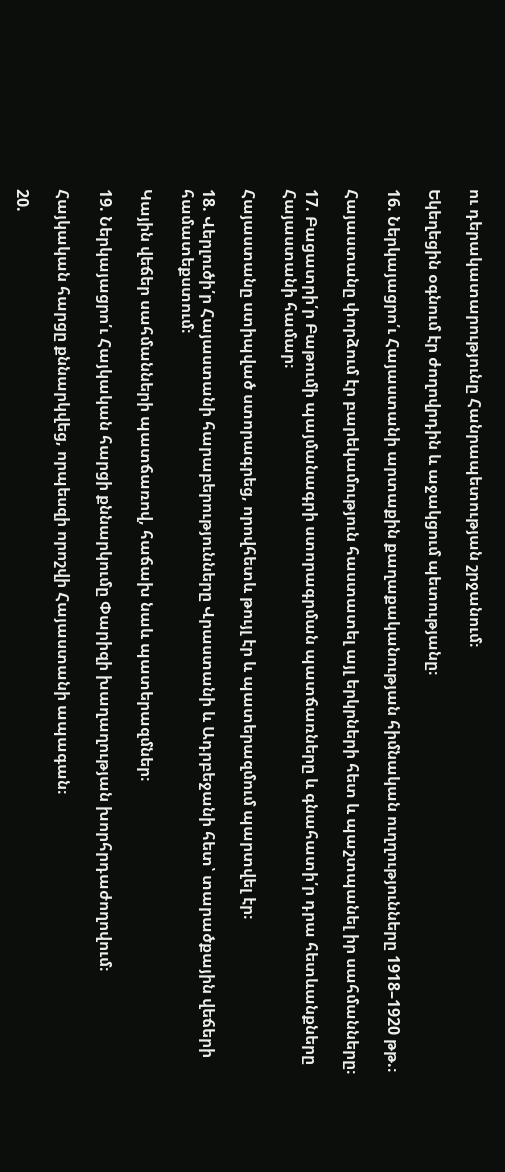ու դերակատարությունը Հանրապետության շրջանում։

Եկեղեցին օգնում էր ժողովրդին և աջակցում պետությանը։

16. Ներկայացրո՛ւ Հայաստանի արտաքին քաղաքականության հիմնական ուղղությունները 1918–1920 թթ.։

Հայաստանը փորձում էր բարեկամություն հաստատել այլ երկրների հետ և պաշտպանել իր սահմանները։

17. Բացատրի՛ր Բաթումի պայմանագրի ստորագրման պատճառները և գնահատի՛ր դրա հետևանքները Հայաստանի համար։

Հայաստանը ստիպված ստորագրեց, որովհետև թույլ էր և պատերազմում պարտվել էր։

18. Վերլուծի՛ր Հայաստանի հարաբերությունները Վրաստանի և Ադրբեջանի հետ՝ տարածքային վեճերի համատեքստում։

Կային վեճեր սահմանների պատճառով, հաճախ նաև պատերազմներ։

19. Ներկայացրո՛ւ Հայկական հարցի քննարկումը Փարիզի խաղաղության խորհրդաժողովում։

Հայկական հարցը քննարկվեց, որպեսզի որոշվի Հայաստանի ապագան։

20.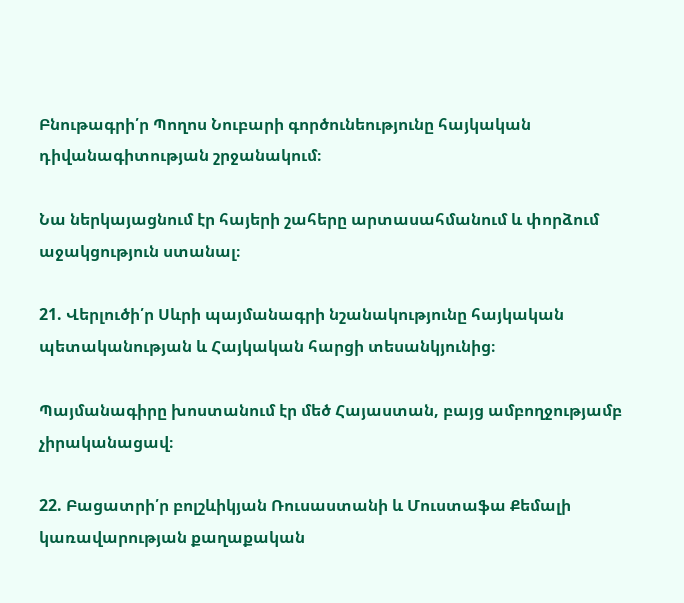Բնութագրի՛ր Պողոս Նուբարի գործունեությունը հայկական դիվանագիտության շրջանակում։

Նա ներկայացնում էր հայերի շահերը արտասահմանում և փորձում աջակցություն ստանալ։

21. Վերլուծի՛ր Սևրի պայմանագրի նշանակությունը հայկական պետականության և Հայկական հարցի տեսանկյունից։

Պայմանագիրը խոստանում էր մեծ Հայաստան, բայց ամբողջությամբ չիրականացավ։

22. Բացատրի՛ր բոլշևիկյան Ռուսաստանի և Մուստաֆա Քեմալի կառավարության քաղաքական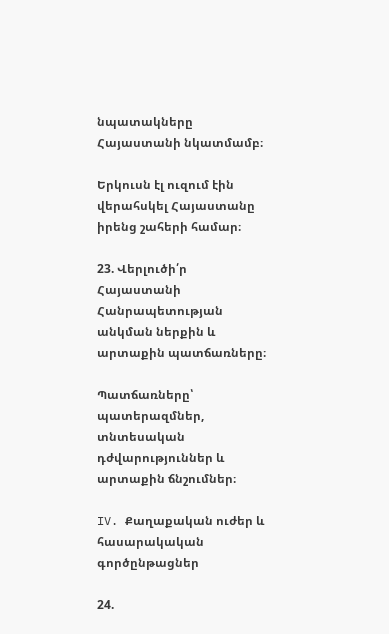նպատակները Հայաստանի նկատմամբ։

Երկուսն էլ ուզում էին վերահսկել Հայաստանը իրենց շահերի համար։

23. Վերլուծի՛ր Հայաստանի Հանրապետության անկման ներքին և արտաքին պատճառները։

Պատճառները՝ պատերազմներ, տնտեսական դժվարություններ և արտաքին ճնշումներ։

IV. Քաղաքական ուժեր և հասարակական գործընթացներ

24.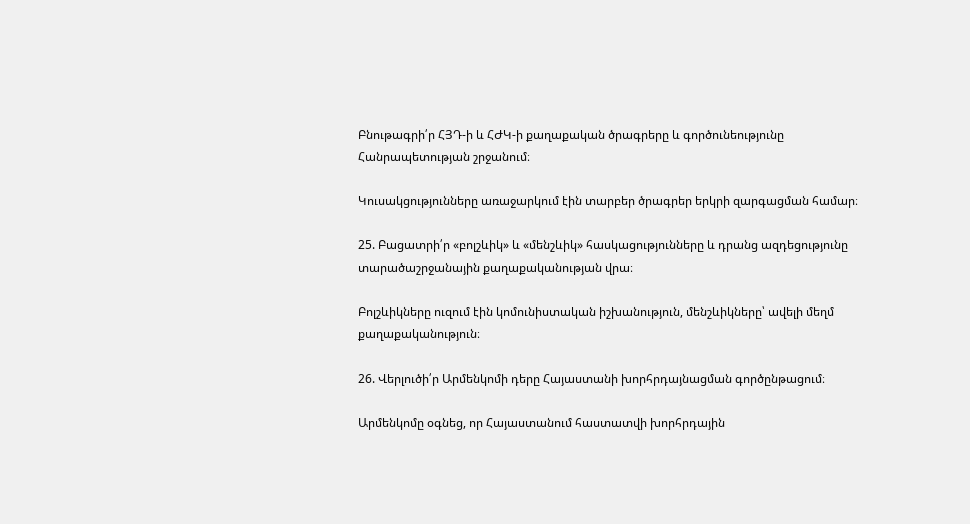Բնութագրի՛ր ՀՅԴ-ի և ՀԺԿ-ի քաղաքական ծրագրերը և գործունեությունը Հանրապետության շրջանում։

Կուսակցությունները առաջարկում էին տարբեր ծրագրեր երկրի զարգացման համար։

25. Բացատրի՛ր «բոլշևիկ» և «մենշևիկ» հասկացությունները և դրանց ազդեցությունը տարածաշրջանային քաղաքականության վրա։

Բոլշևիկները ուզում էին կոմունիստական իշխանություն, մենշևիկները՝ ավելի մեղմ քաղաքականություն։

26. Վերլուծի՛ր Արմենկոմի դերը Հայաստանի խորհրդայնացման գործընթացում։

Արմենկոմը օգնեց, որ Հայաստանում հաստատվի խորհրդային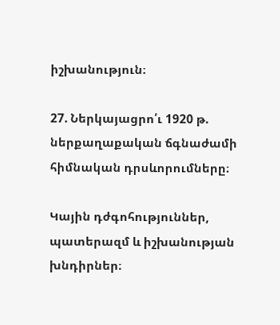իշխանություն։

27. Ներկայացրո՛ւ 1920 թ. ներքաղաքական ճգնաժամի հիմնական դրսևորումները։

Կային դժգոհություններ, պատերազմ և իշխանության խնդիրներ։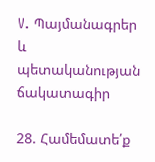V. Պայմանագրեր և պետականության ճակատագիր

28. Համեմատե՛ք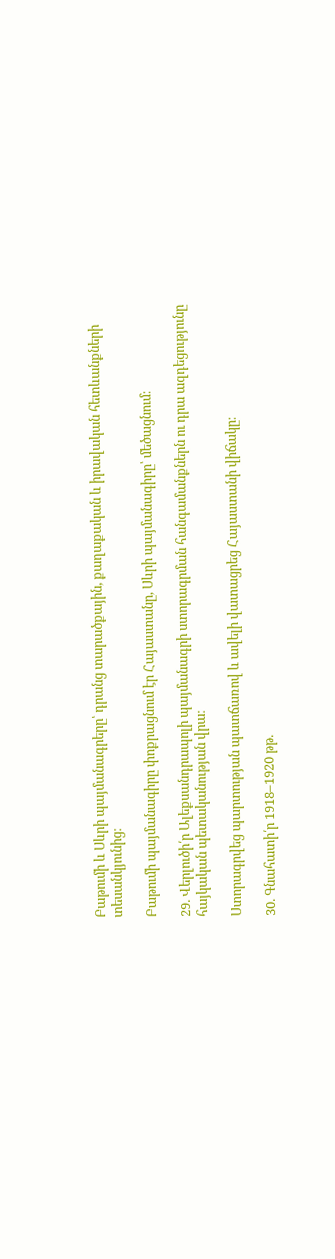Բաթումի և Սևրի պայմանագրերը՝ դրանց տարածքային, քաղաքական և իրավական հետևանքների տեսանկյունից։

Բաթումի պայմանագիրը փոքրացնում էր Հայաստանը, Սևրի պայմանագիրը՝ մեծացնում։

29. Վերլուծի՛ր Ալեքսանդրապոլի պայմանագրի ստորագրման հանգամանքներն ու դրա ազդեցությունը հայկական պետականության վրա։

Ստորագրվեց պարտության պատճառով և ավելի վատացրեց Հայաստանի վիճակը։

30. Գնահատի՛ր 1918–1920 թթ.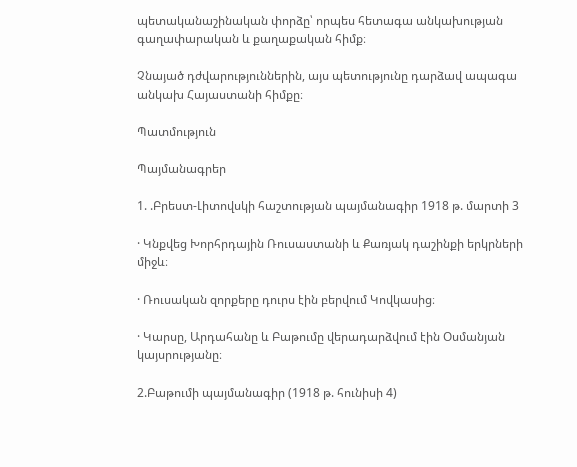պետականաշինական փորձը՝ որպես հետագա անկախության գաղափարական և քաղաքական հիմք։

Չնայած դժվարություններին, այս պետությունը դարձավ ապագա անկախ Հայաստանի հիմքը։

Պատմություն

Պայմանագրեր

1. .Բրեստ-Լիտովսկի հաշտության պայմանագիր 1918 թ. մարտի 3

· Կնքվեց Խորհրդային Ռուսաստանի և Քառյակ դաշինքի երկրների միջև։

· Ռուսական զորքերը դուրս էին բերվում Կովկասից։

· Կարսը, Արդահանը և Բաթումը վերադարձվում էին Օսմանյան կայսրությանը։

2.Բաթումի պայմանագիր (1918 թ. հունիսի 4)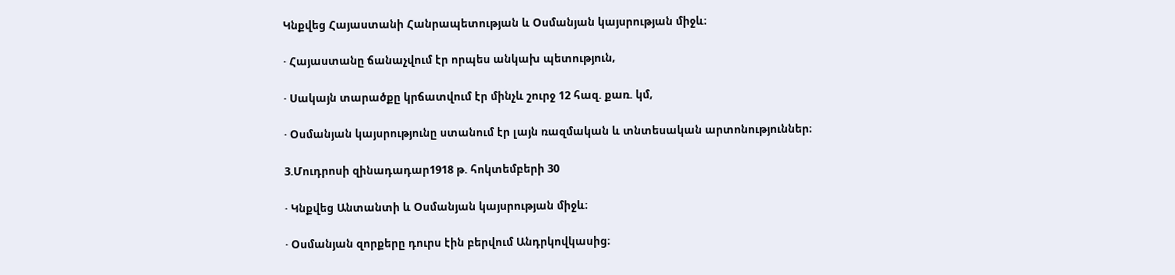Կնքվեց Հայաստանի Հանրապետության և Օսմանյան կայսրության միջև։

· Հայաստանը ճանաչվում էր որպես անկախ պետություն,

· Սակայն տարածքը կրճատվում էր մինչև շուրջ 12 հազ. քառ. կմ,

· Օսմանյան կայսրությունը ստանում էր լայն ռազմական և տնտեսական արտոնություններ։

3.Մուդրոսի զինադադար1918 թ. հոկտեմբերի 30

· Կնքվեց Անտանտի և Օսմանյան կայսրության միջև։

· Օսմանյան զորքերը դուրս էին բերվում Անդրկովկասից։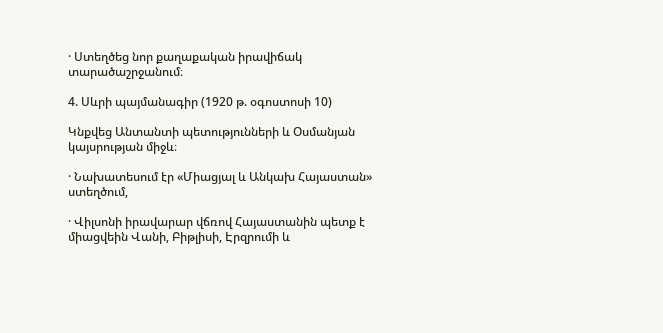· Ստեղծեց նոր քաղաքական իրավիճակ տարածաշրջանում։

4. Սևրի պայմանագիր (1920 թ. օգոստոսի 10)

Կնքվեց Անտանտի պետությունների և Օսմանյան կայսրության միջև։

· Նախատեսում էր «Միացյալ և Անկախ Հայաստան» ստեղծում,

· Վիլսոնի իրավարար վճռով Հայաստանին պետք է միացվեին Վանի, Բիթլիսի, Էրզրումի և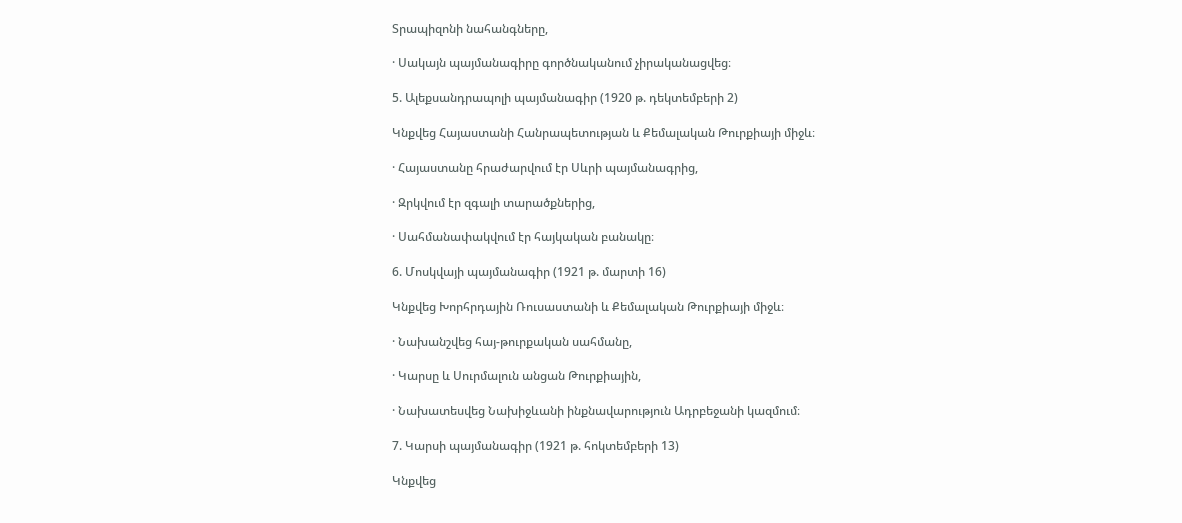Տրապիզոնի նահանգները,

· Սակայն պայմանագիրը գործնականում չիրականացվեց։

5. Ալեքսանդրապոլի պայմանագիր (1920 թ. դեկտեմբերի 2)

Կնքվեց Հայաստանի Հանրապետության և Քեմալական Թուրքիայի միջև։

· Հայաստանը հրաժարվում էր Սևրի պայմանագրից,

· Զրկվում էր զգալի տարածքներից,

· Սահմանափակվում էր հայկական բանակը։

6. Մոսկվայի պայմանագիր (1921 թ. մարտի 16)

Կնքվեց Խորհրդային Ռուսաստանի և Քեմալական Թուրքիայի միջև։

· Նախանշվեց հայ-թուրքական սահմանը,

· Կարսը և Սուրմալուն անցան Թուրքիային,

· Նախատեսվեց Նախիջևանի ինքնավարություն Ադրբեջանի կազմում։

7. Կարսի պայմանագիր (1921 թ. հոկտեմբերի 13)

Կնքվեց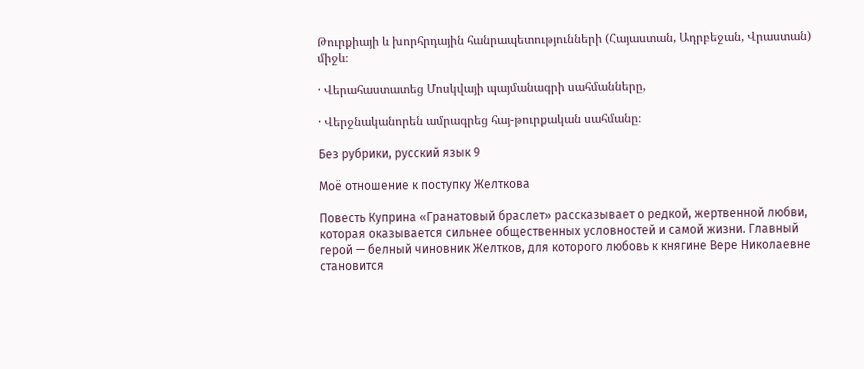Թուրքիայի և խորհրդային հանրապետությունների (Հայաստան, Ադրբեջան, Վրաստան) միջև։

· Վերահաստատեց Մոսկվայի պայմանագրի սահմանները,

· Վերջնականորեն ամրագրեց հայ-թուրքական սահմանը։

Без рубрики, русский язык 9

Моё отношение к поступку Желткова

Повесть Куприна «Гранатовый браслет» рассказывает о редкой, жертвенной любви, которая оказывается сильнее общественных условностей и самой жизни. Главный герой — белный чиновник Желтков, для которого любовь к княгине Вере Николаевне становится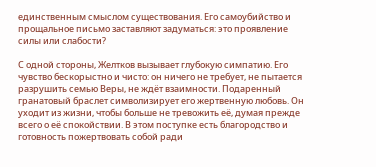единственным смыслом существования. Его самоубийство и прощальное письмо заставляют задуматься: это проявление силы или слабости?

С одной стороны, Желтков вызывает глубокую симпатию. Его чувство бескорыстно и чисто: он ничего не требует, не пытается разрушить семью Веры, не ждёт взаимности. Подаренный гранатовый браслет символизирует его жертвенную любовь. Он уходит из жизни, чтобы больше не тревожить её, думая прежде всего о её спокойствии. В этом поступке есть благородство и готовность пожертвовать собой ради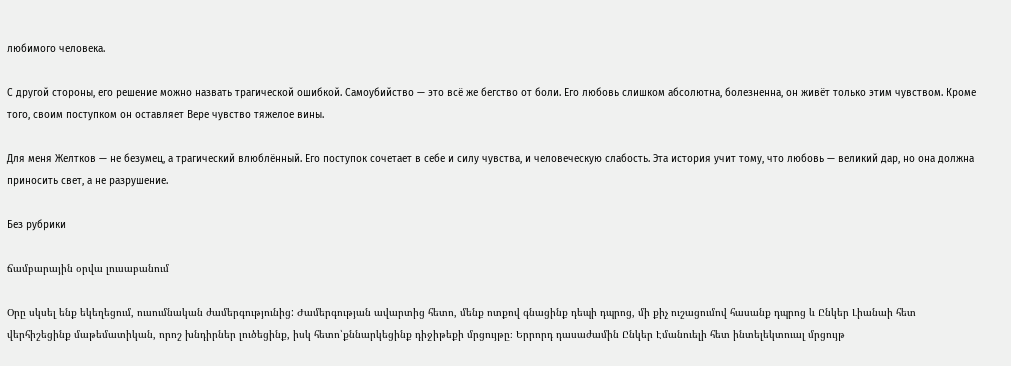любимого человека.

С другой стороны, его решение можно назвать трагической ошибкой. Самоубийство — это всё же бегство от боли. Его любовь слишком абсолютна, болезненна, он живёт только этим чувством. Кроме того, своим поступком он оставляет Вере чувство тяжелое вины.

Для меня Желтков — не безумец, а трагический влюблённый. Его поступок сочетает в себе и силу чувства, и человеческую слабость. Эта история учит тому, что любовь — великий дар, но она должна приносить свет, а не разрушение.

Без рубрики

ճամբարային օրվա լուսաբանում

Օրը սկսել ենք եկեղեցում, ուսումնական ժամերգությունից: Ժամերգության ավարտից հետո, մենք ոտքով գնացինք դեպի դպրոց, մի քիչ ուշացումով հասանք դպրոց և Ընկեր Լիանաի հետ վերհիշեցինք մաթեմատիկան, որոշ խնդիրներ լուծեցինք, իսկ հետո՝քննարկեցինք դիջիթեքի մրցույթը։ Երրորդ դասաժամին Ընկեր Էմանուելի հետ ինտելեկտուալ մրցույթ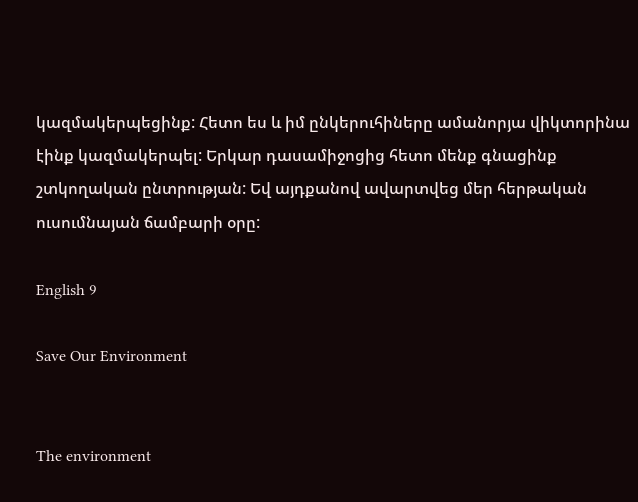կազմակերպեցինք: Հետո ես և իմ ընկերուհիները ամանորյա վիկտորինա էինք կազմակերպել: Երկար դասամիջոցից հետո մենք գնացինք շտկողական ընտրության: Եվ այդքանով ավարտվեց մեր հերթական ուսումնայան ճամբարի օրը:

English 9

Save Our Environment


The environment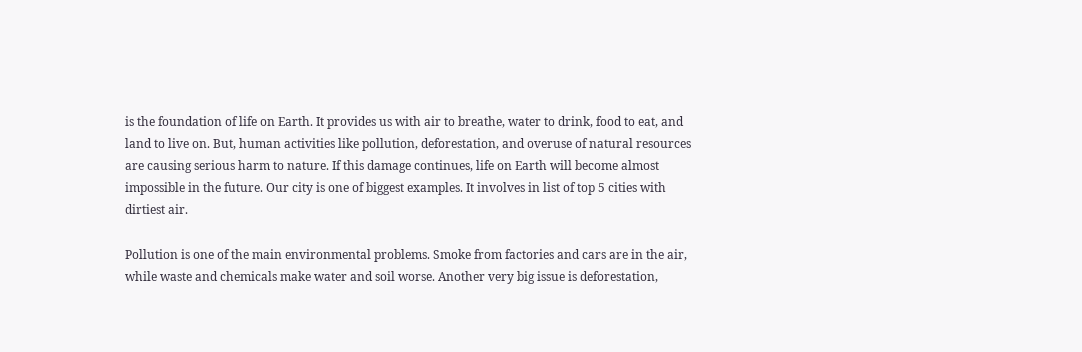is the foundation of life on Earth. It provides us with air to breathe, water to drink, food to eat, and land to live on. But, human activities like pollution, deforestation, and overuse of natural resources are causing serious harm to nature. If this damage continues, life on Earth will become almost impossible in the future. Our city is one of biggest examples. It involves in list of top 5 cities with dirtiest air.

Pollution is one of the main environmental problems. Smoke from factories and cars are in the air, while waste and chemicals make water and soil worse. Another very big issue is deforestation,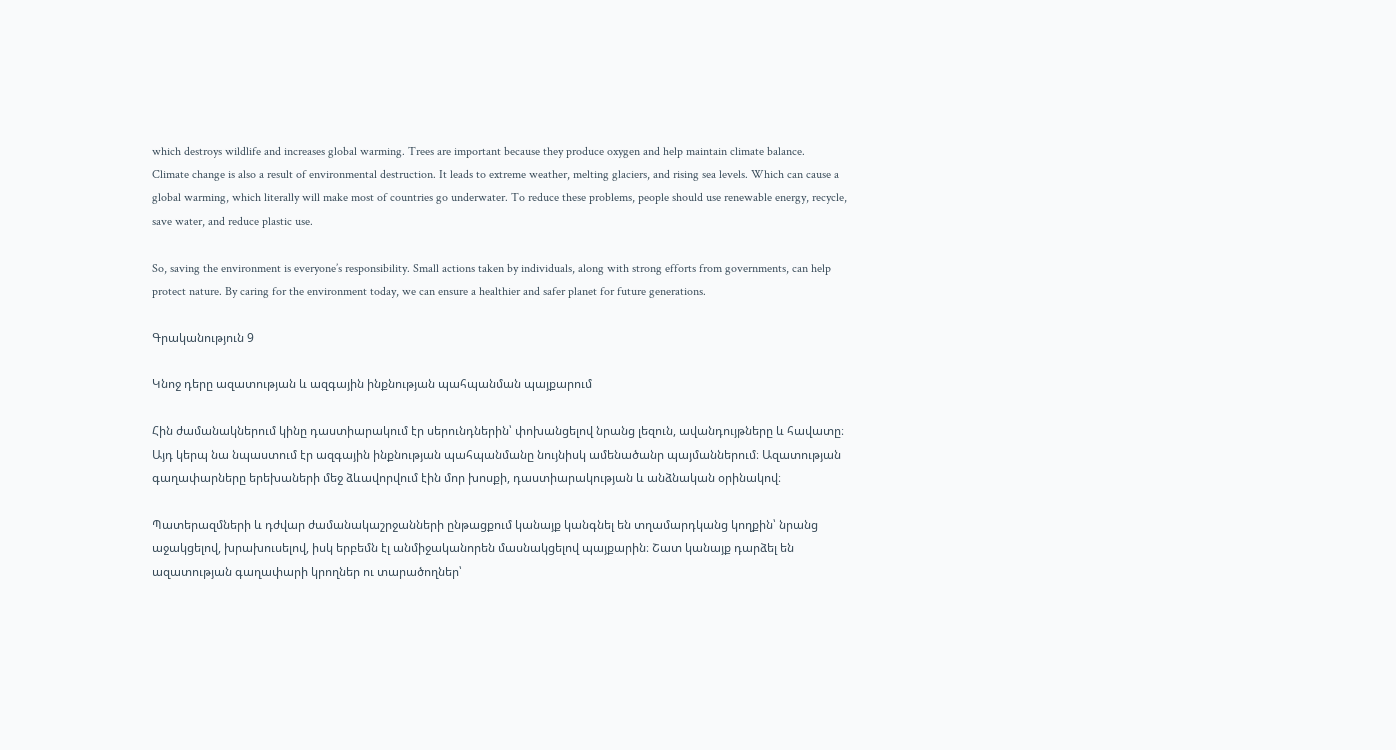which destroys wildlife and increases global warming. Trees are important because they produce oxygen and help maintain climate balance.
Climate change is also a result of environmental destruction. It leads to extreme weather, melting glaciers, and rising sea levels. Which can cause a global warming, which literally will make most of countries go underwater. To reduce these problems, people should use renewable energy, recycle, save water, and reduce plastic use.

So, saving the environment is everyone’s responsibility. Small actions taken by individuals, along with strong efforts from governments, can help protect nature. By caring for the environment today, we can ensure a healthier and safer planet for future generations.

Գրականություն 9

Կնոջ դերը ազատության և ազգային ինքնության պահպանման պայքարում

Հին ժամանակներում կինը դաստիարակում էր սերունդներին՝ փոխանցելով նրանց լեզուն, ավանդույթները և հավատը։ Այդ կերպ նա նպաստում էր ազգային ինքնության պահպանմանը նույնիսկ ամենածանր պայմաններում։ Ազատության գաղափարները երեխաների մեջ ձևավորվում էին մոր խոսքի, դաստիարակության և անձնական օրինակով։

Պատերազմների և դժվար ժամանակաշրջանների ընթացքում կանայք կանգնել են տղամարդկանց կողքին՝ նրանց աջակցելով, խրախուսելով, իսկ երբեմն էլ անմիջականորեն մասնակցելով պայքարին։ Շատ կանայք դարձել են ազատության գաղափարի կրողներ ու տարածողներ՝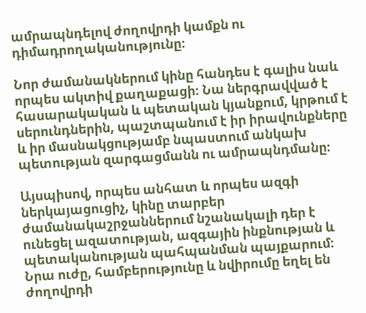ամրապնդելով ժողովրդի կամքն ու դիմադրողականությունը։

Նոր ժամանակներում կինը հանդես է գալիս նաև որպես ակտիվ քաղաքացի։ Նա ներգրավված է հասարակական և պետական կյանքում, կրթում է սերունդներին, պաշտպանում է իր իրավունքները և իր մասնակցությամբ նպաստում անկախ պետության զարգացմանն ու ամրապնդմանը։

Այսպիսով, որպես անհատ և որպես ազգի ներկայացուցիչ, կինը տարբեր ժամանակաշրջաններում նշանակալի դեր է ունեցել ազատության, ազգային ինքնության և պետականության պահպանման պայքարում։ Նրա ուժը, համբերությունը և նվիրումը եղել են ժողովրդի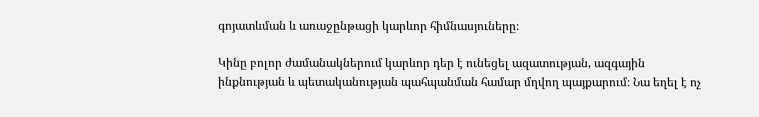գոյատևման և առաջընթացի կարևոր հիմնասյուները։

Կինը բոլոր ժամանակներում կարևոր դեր է ունեցել ազատության, ազգային ինքնության և պետականության պահպանման համար մղվող պայքարում։ Նա եղել է ոչ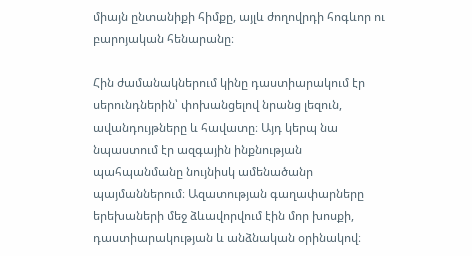միայն ընտանիքի հիմքը, այլև ժողովրդի հոգևոր ու բարոյական հենարանը։

Հին ժամանակներում կինը դաստիարակում էր սերունդներին՝ փոխանցելով նրանց լեզուն, ավանդույթները և հավատը։ Այդ կերպ նա նպաստում էր ազգային ինքնության պահպանմանը նույնիսկ ամենածանր պայմաններում։ Ազատության գաղափարները երեխաների մեջ ձևավորվում էին մոր խոսքի, դաստիարակության և անձնական օրինակով։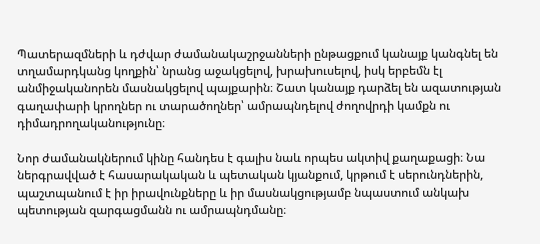Պատերազմների և դժվար ժամանակաշրջանների ընթացքում կանայք կանգնել են տղամարդկանց կողքին՝ նրանց աջակցելով, խրախուսելով, իսկ երբեմն էլ անմիջականորեն մասնակցելով պայքարին։ Շատ կանայք դարձել են ազատության գաղափարի կրողներ ու տարածողներ՝ ամրապնդելով ժողովրդի կամքն ու դիմադրողականությունը։

Նոր ժամանակներում կինը հանդես է գալիս նաև որպես ակտիվ քաղաքացի։ Նա ներգրավված է հասարակական և պետական կյանքում, կրթում է սերունդներին, պաշտպանում է իր իրավունքները և իր մասնակցությամբ նպաստում անկախ պետության զարգացմանն ու ամրապնդմանը։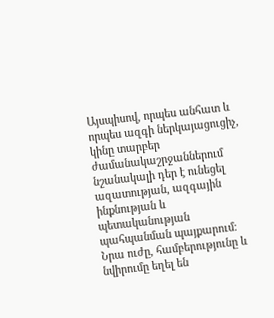Այսպիսով, որպես անհատ և որպես ազգի ներկայացուցիչ, կինը տարբեր ժամանակաշրջաններում նշանակալի դեր է ունեցել ազատության, ազգային ինքնության և պետականության պահպանման պայքարում։ Նրա ուժը, համբերությունը և նվիրումը եղել են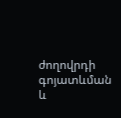ժողովրդի գոյատևման և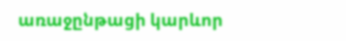առաջընթացի կարևոր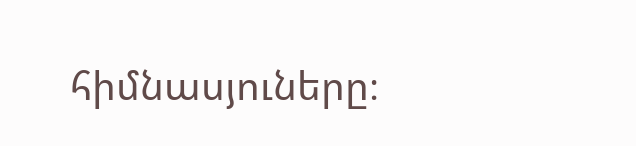հիմնասյուները։